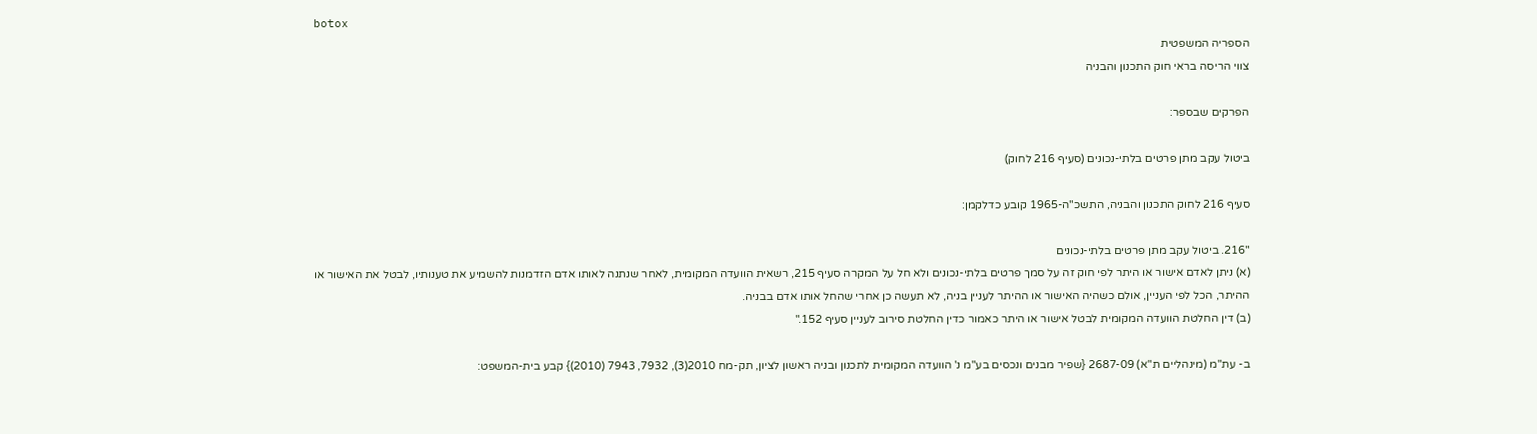botox
הספריה המשפטית
צווי הריסה בראי חוק התכנון והבניה

הפרקים שבספר:

ביטול עקב מתן פרטים בלתי-נכונים (סעיף 216 לחוק)

סעיף 216 לחוק התכנון והבניה, התשכ"ה-1965 קובע כדלקמן:

"216. ביטול עקב מתן פרטים בלתי-נכונים
(א) ניתן לאדם אישור או היתר לפי חוק זה על סמך פרטים בלתי-נכונים ולא חל על המקרה סעיף 215, רשאית הוועדה המקומית, לאחר שנתנה לאותו אדם הזדמנות להשמיע את טענותיו, לבטל את האישור או ההיתר, הכל לפי העניין, אולם כשהיה האישור או ההיתר לעניין בניה, לא תעשה כן אחרי שהחל אותו אדם בבניה.
(ב) דין החלטת הוועדה המקומית לבטל אישור או היתר כאמור כדין החלטת סירוב לעניין סעיף 152."

ב- עת"מ (מינהליים ת"א) 2687-09 {שפיר מבנים ונכסים בע"מ נ' הוועדה המקומית לתכנון ובניה ראשון לציון, תק-מח 2010(3), 7932, 7943 (2010)} קבע בית-המשפט: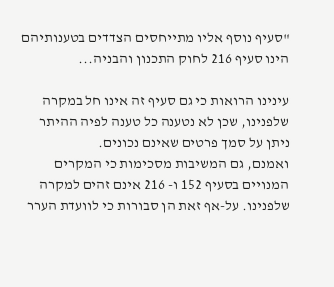"סעיף נוסף אליו מתייחסים הצדדים בטענותיהם הינו סעיף 216 לחוק התכנון והבניה...

עינינו הרואות כי גם סעיף זה אינו חל במקרה שלפנינו, שכן לא נטענה כל טענה לפיה ההיתר ניתן על סמך פרטים שאינם נכונים.
ואמנם, גם המשיבות מסכימות כי המקרים המנויים בסעיף 152 ו- 216 אינם זהים למקרה שלפנינו. על-אף זאת הן סבורות כי לוועדת הערר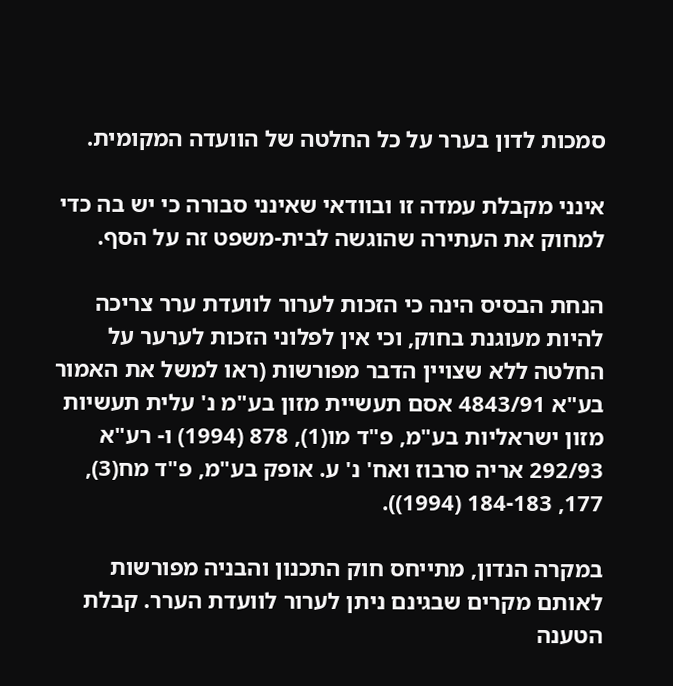סמכות לדון בערר על כל החלטה של הוועדה המקומית.

אינני מקבלת עמדה זו ובוודאי שאינני סבורה כי יש בה כדי למחוק את העתירה שהוגשה לבית-משפט זה על הסף.

הנחת הבסיס הינה כי הזכות לערור לוועדת ערר צריכה להיות מעוגנת בחוק, וכי אין לפלוני הזכות לערער על החלטה ללא שצויין הדבר מפורשות (ראו למשל את האמור בע"א 4843/91 אסם תעשיית מזון בע"מ נ' עלית תעשיות מזון ישראליות בע"מ, פ"ד מו(1), 878 (1994) ו- רע"א 292/93 אריה סרבוז ואח' נ' ע. אופק בע"מ, פ"ד מח(3), 177, 184-183 (1994)).

במקרה הנדון, מתייחס חוק התכנון והבניה מפורשות לאותם מקרים שבגינם ניתן לערור לוועדת הערר. קבלת הטענה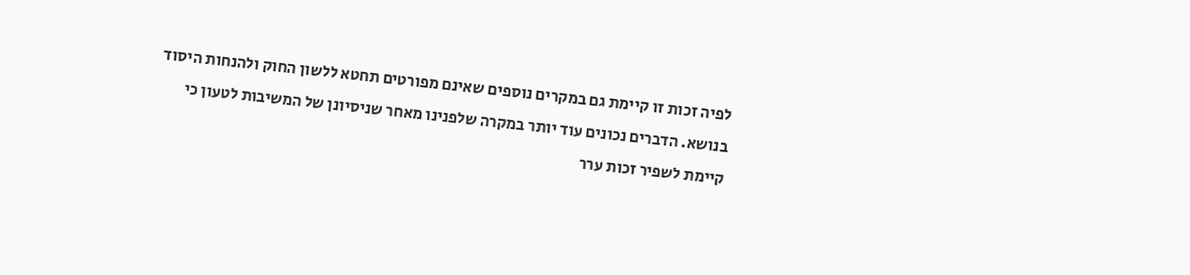לפיה זכות זו קיימת גם במקרים נוספים שאינם מפורטים תחטא ללשון החוק ולהנחות היסוד בנושא. הדברים נכונים עוד יותר במקרה שלפנינו מאחר שניסיונן של המשיבות לטעון כי קיימת לשפיר זכות ערר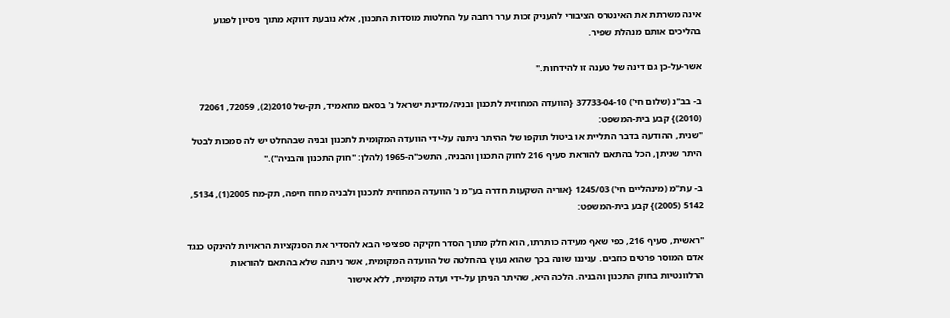אינה משרתת את האינטרס הציבורי להעניק זכות ערר רחבה על החלטות מוסדות התכנון, אלא נובעת דווקא מתוך ניסיון לפגוע בהליכים אותם מנהלת שפיר.

אשר-על-כן גם דינה של טענה זו להידחות."

ב- בב"נ (שלום חי') 37733-04-10 {הוועדה המחוזית לתכנון ובניה/מדינת ישראל נ' בסאם מחאמיד, תק-של 2010(2), 72059, 72061 (2010)} קבע בית-המשפט:
"שנית, ההודעה בדבר התליית או ביטול תוקפו של ההיתר ניתנה על-ידי הוועדה המקומית לתכנון ובניה שבהחלט יש לה סמכות לבטל היתר שניתן, הכל בהתאם להוראת סעיף 216 לחוק התכנון והבניה, התשכ"ה-1965 (להלן: "חוק התכנון והבניה")."

ב- עת"מ (מינהליים חי') 1245/03 {אוריה השקעות חדרה בע"מ נ' הוועדה המחוזית לתכנון ולבניה מחוז חיפה, תק-מח 2005(1), 5134, 5142 (2005)} קבע בית-המשפט:

"ראשית, סעיף 216, כפי שאף מעידה כותרתו, הוא חלק מתוך הסדר חקיקה ספציפי הבא להסדיר את הסנקציות הראויות להינקט כנגד אדם המוסר פרטים כוזבים. עניננו שונה בכך שהוא נעוץ בהחלטה של הוועדה המקומית, אשר ניתנה שלא בהתאם להוראות הרלוונטיות בחוק התכנון והבניה. הלכה היא, שהיתר הניתן על-ידי ועדה מקומית, ללא אישור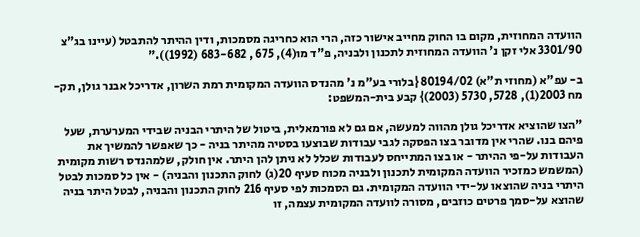הוועדה המחוזית, מקום בו החוק מחייב אישור כזה, הרי הוא כחריגה מסמכות, ודין ההיתר להתבטל (עיינו בג"צ 3301/90 אלי זקן נ' הוועדה המחוזית לתכנון ולבניה, פ"ד מו(4), 675 , 683-682 (1992))."

ב- עפ"א (מחוזי ת"א) 80194/02 {בלורי בע"מ נ' מהנדס הוועדה המקומית רמת השרון, אדריכל אבנר גולן, תק-מח 2003(1), 5728, 5730 (2003)} קבע בית-המשפט:

"הצו שהוציא אדריכל גולן מהווה למעשה, אם גם לא פורמאלית, ביטול של היתרי הבניה שבידי המערערת, שעל פיהם בנו. שהרי אין מדובר בצו הפסקה לגבי עבודות שבוצעו בסטיה מהיתר בניה - כך שאפשר להמשיך את העבודות על-פי ההיתר - או בצו המתייחס לעבודות שכלל לא ניתן להן היתר. אין חולק, שלמהנדס רשות מקומית (המשמש כמזכיר הוועדה המקומית לתכנון ולבניה מכוח סעיף 20(ג) לחוק התכנון והבניה) - אין כל סמכות לבטל היתרי בניה שהוצאו על-ידי הוועדה המקומית. גם הסמכות לפי סעיף 216 לחוק התכנון והבניה, לבטל היתר בניה שהוצא על-סמך פרטים כוזבים, מסורה לוועדה המקומית עצמה, זו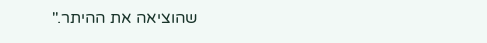שהוציאה את ההיתר."